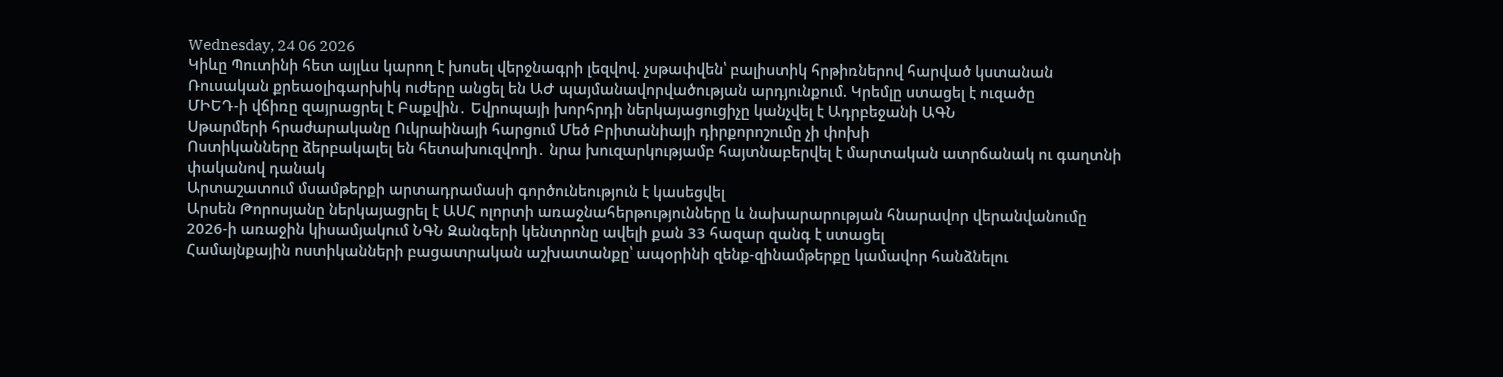Wednesday, 24 06 2026
Կիևը Պուտինի հետ այլևս կարող է խոսել վերջնագրի լեզվով. չսթափվեն՝ բալիստիկ հրթիռներով հարված կստանան
Ռուսական քրեաօլիգարխիկ ուժերը անցել են ԱԺ պայմանավորվածության արդյունքում. Կրեմլը ստացել է ուզածը
ՄԻԵԴ-ի վճիռը զայրացրել է Բաքվին․ Եվրոպայի խորհրդի ներկայացուցիչը կանչվել է Ադրբեջանի ԱԳՆ
Սթարմերի հրաժարականը Ուկրաինայի հարցում Մեծ Բրիտանիայի դիրքորոշումը չի փոխի
Ոստիկանները ձերբակալել են հետախուզվողի․ նրա խուզարկությամբ հայտնաբերվել է մարտական ատրճանակ ու գաղտնի փականով դանակ
Արտաշատում մսամթերքի արտադրամասի գործունեություն է կասեցվել
Արսեն Թորոսյանը ներկայացրել է ԱՍՀ ոլորտի առաջնահերթությունները և նախարարության հնարավոր վերանվանումը
2026-ի առաջին կիսամյակում ՆԳՆ Զանգերի կենտրոնը ավելի քան 33 հազար զանգ է ստացել
Համայնքային ոստիկանների բացատրական աշխատանքը՝ ապօրինի զենք-զինամթերքը կամավոր հանձնելու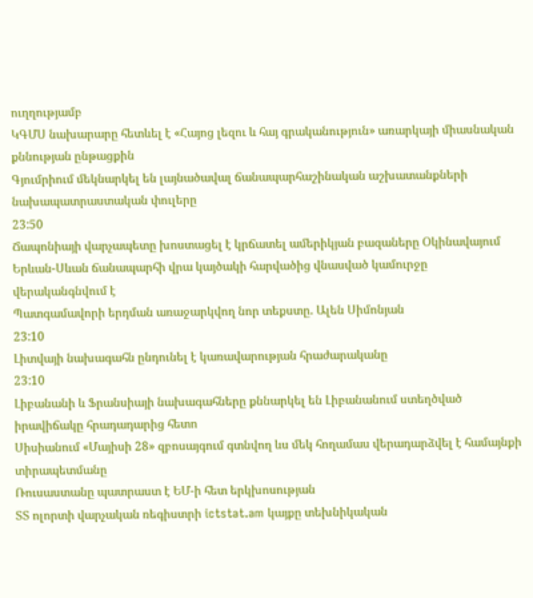ուղղությամբ
ԿԳՄՍ նախարարը հետևել է «Հայոց լեզու և հայ գրականություն» առարկայի միասնական քննության ընթացքին
Գյումրիում մեկնարկել են լայնածավալ ճանապարհաշինական աշխատանքների նախապատրաստական փուլերը
23:50
Ճապոնիայի վարչապետը խոստացել է կրճատել ամերիկյան բազաները Օկինավայում
Երևան-Սևան ճանապարհի վրա կայծակի հարվածից վնասված կամուրջը վերականգնվում է
Պատգամավորի երդման առաջարկվող նոր տեքստը. Ալեն Սիմոնյան
23:10
Լիտվայի նախագահն ընդունել է կառավարության հրաժարականը
23:10
Լիբանանի և Ֆրանսիայի նախագահները քննարկել են Լիբանանում ստեղծված իրավիճակը հրադադարից հետո
Սիսիանում «Մայիսի 28» զբոսայգում գտնվող ևս մեկ հողամաս վերադարձվել է համայնքի տիրապետմանը
Ռուսաստանը պատրաստ է ԵՄ-ի հետ երկխոսության
ՏՏ ոլորտի վարչական ռեգիստրի ictstat.am կայքը տեխնիկական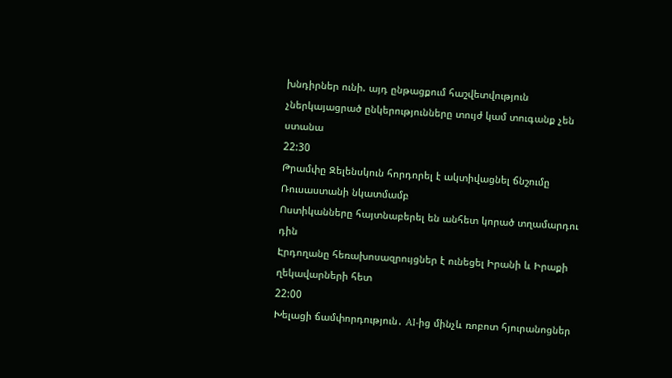խնդիրներ ունի. այդ ընթացքում հաշվետվություն չներկայացրած ընկերությունները տույժ կամ տուգանք չեն ստանա
22:30
Թրամփը Զելենսկուն հորդորել է ակտիվացնել ճնշումը Ռուսաստանի նկատմամբ
Ոստիկանները հայտնաբերել են անհետ կորած տղամարդու դին
Էրդողանը հեռախոսազրույցներ է ունեցել Իրանի և Իրաքի ղեկավարների հետ
22:00
Խելացի ճամփորդություն․ AI-ից մինչև ռոբոտ հյուրանոցներ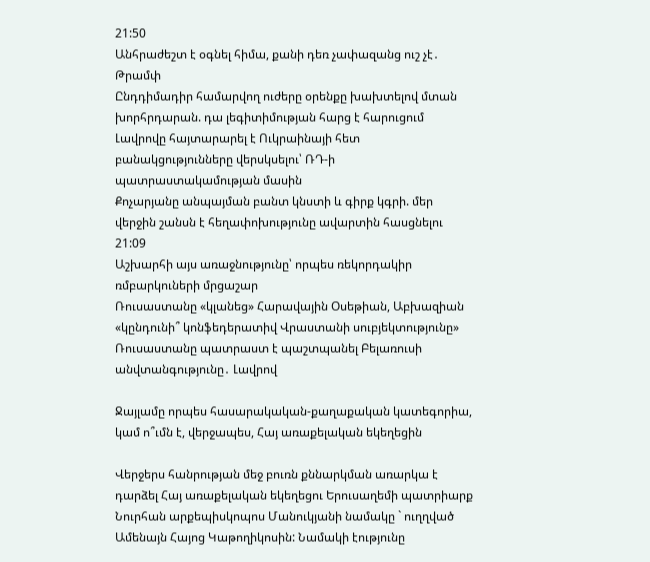21:50
Անհրաժեշտ է օգնել հիմա, քանի դեռ չափազանց ուշ չէ․ Թրամփ
Ընդդիմադիր համարվող ուժերը օրենքը խախտելով մտան խորհրդարան. դա լեգիտիմության հարց է հարուցում
Լավրովը հայտարարել է Ուկրաինայի հետ բանակցությունները վերսկսելու՝ ՌԴ-ի պատրաստակամության մասին
Քոչարյանը անպայման բանտ կնստի և գիրք կգրի. մեր վերջին շանսն է հեղափոխությունը ավարտին հասցնելու
21:09
Աշխարհի այս առաջնությունը՝ որպես ռեկորդակիր ռմբարկուների մրցաշար
Ռուսաստանը «կլանեց» Հարավային Օսեթիան, Աբխազիան «կընդունի՞ կոնֆեդերատիվ Վրաստանի սուբյեկտությունը»
Ռուսաստանը պատրաստ է պաշտպանել Բելառուսի անվտանգությունը․ Լավրով

Ջայլամը որպես հասարակական-քաղաքական կատեգորիա, կամ ո՞ւմն է, վերջապես, Հայ առաքելական եկեղեցին

Վերջերս հանրության մեջ բուռն քննարկման առարկա է դարձել Հայ առաքելական եկեղեցու Երուսաղեմի պատրիարք Նուրհան արքեպիսկոպոս Մանուկյանի նամակը ` ուղղված Ամենայն Հայոց Կաթողիկոսին: Նամակի էությունը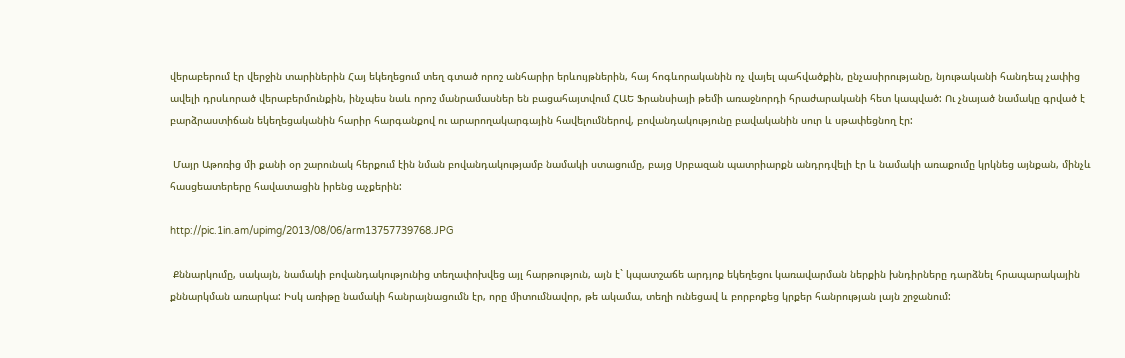վերաբերում էր վերջին տարիներին Հայ եկեղեցում տեղ գտած որոշ անհարիր երևույթներին, հայ հոգևորականին ոչ վայել պահվածքին, ընչասիրությանը, նյութականի հանդեպ չափից ավելի դրսևորած վերաբերմունքին, ինչպես նաև որոշ մանրամասներ են բացահայտվում ՀԱԵ Ֆրանսիայի թեմի առաջնորդի հրաժարականի հետ կապված: Ու չնայած նամակը գրված է բարձրաստիճան եկեղեցականին հարիր հարգանքով ու արարողակարգային հավելումներով, բովանդակությունը բավականին սուր և սթափեցնող էր:

 Մայր Աթոռից մի քանի օր շարունակ հերքում էին նման բովանդակությամբ նամակի ստացումը, բայց Սրբազան պատրիարքն անդրդվելի էր և նամակի առաքումը կրկնեց այնքան, մինչև հասցեատերերը հավատացին իրենց աչքերին:

http://pic.1in.am/upimg/2013/08/06/arm13757739768.JPG

 Քննարկումը, սակայն, նամակի բովանդակությունից տեղափոխվեց այլ հարթություն, այն է` կպատշաճե արդյոք եկեղեցու կառավարման ներքին խնդիրները դարձնել հրապարակային քննարկման առարկա: Իսկ առիթը նամակի հանրայնացումն էր, որը միտումնավոր, թե ակամա, տեղի ունեցավ և բորբոքեց կրքեր հանրության լայն շրջանում: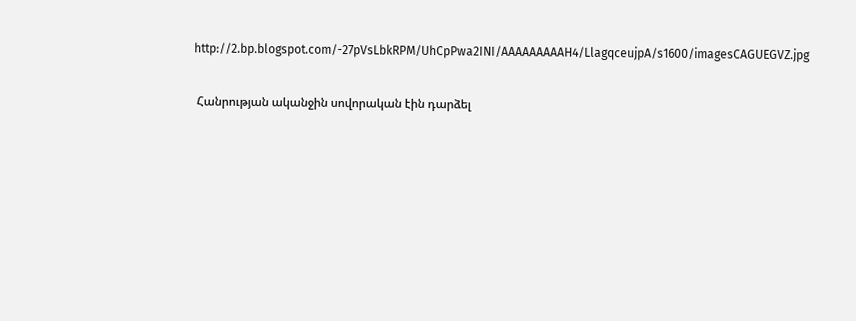http://2.bp.blogspot.com/-27pVsLbkRPM/UhCpPwa2INI/AAAAAAAAAH4/LlagqceujpA/s1600/imagesCAGUEGVZ.jpg

 Հանրության ականջին սովորական էին դարձել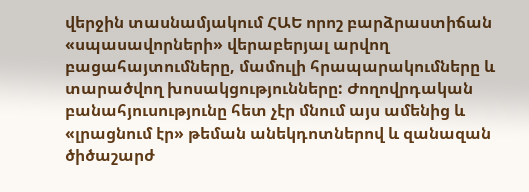վերջին տասնամյակում ՀԱԵ որոշ բարձրաստիճան «սպասավորների» վերաբերյալ արվող բացահայտումները, մամուլի հրապարակումները և տարածվող խոսակցությունները: Ժողովրդական բանահյուսությունը հետ չէր մնում այս ամենից և «լրացնում էր» թեման անեկդոտներով և զանազան ծիծաշարժ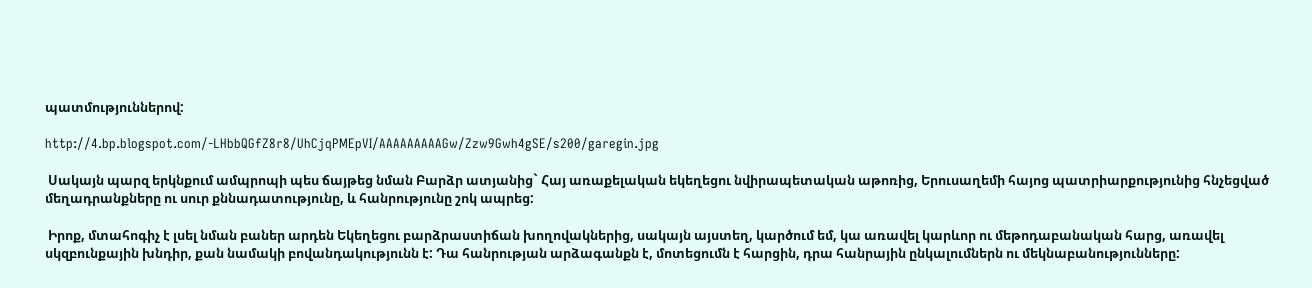պատմություններով:

http://4.bp.blogspot.com/-LHbbQGfZ8r8/UhCjqPMEpVI/AAAAAAAAAGw/Zzw9Gwh4gSE/s200/garegin.jpg

 Սակայն պարզ երկնքում ամպրոպի պես ճայթեց նման Բարձր ատյանից` Հայ առաքելական եկեղեցու նվիրապետական աթոռից, Երուսաղեմի հայոց պատրիարքությունից հնչեցված մեղադրանքները ու սուր քննադատությունը, և հանրությունը շոկ ապրեց:

 Իրոք, մտահոգիչ է լսել նման բաներ արդեն Եկեղեցու բարձրաստիճան խողովակներից, սակայն այստեղ, կարծում եմ, կա առավել կարևոր ու մեթոդաբանական հարց, առավել սկզբունքային խնդիր, քան նամակի բովանդակությունն է: Դա հանրության արձագանքն է, մոտեցումն է հարցին, դրա հանրային ընկալումներն ու մեկնաբանությունները: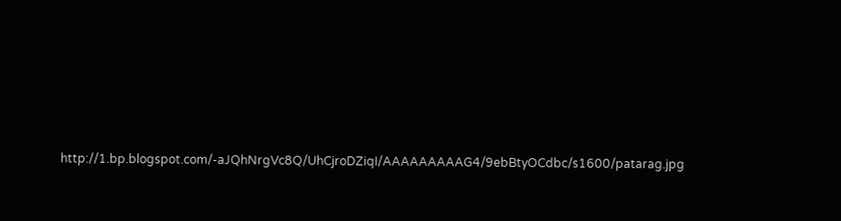http://1.bp.blogspot.com/-aJQhNrgVc8Q/UhCjroDZiqI/AAAAAAAAAG4/9ebBtyOCdbc/s1600/patarag.jpg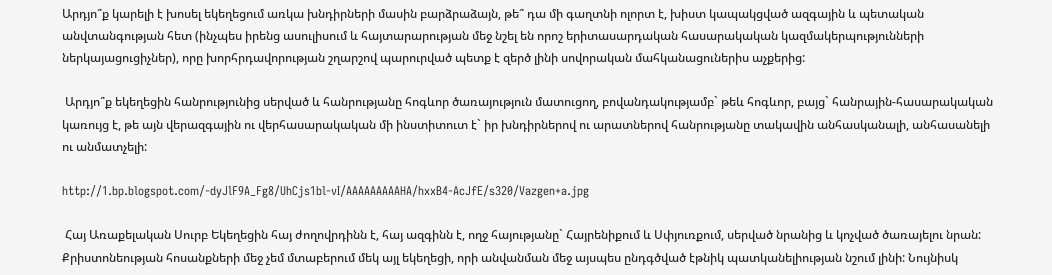Արդյո՞ք կարելի է խոսել եկեղեցում առկա խնդիրների մասին բարձրաձայն, թե՞ դա մի գաղտնի ոլորտ է, խիստ կապակցված ազգային և պետական անվտանգության հետ (ինչպես իրենց ասուլիսում և հայտարարության մեջ նշել են որոշ երիտասարդական հասարակական կազմակերպությունների ներկայացուցիչներ), որը խորհրդավորության շղարշով պարուրված պետք է զերծ լինի սովորական մահկանացուներիս աչքերից:

 Արդյո՞ք եկեղեցին հանրությունից սերված և հանրությանը հոգևոր ծառայություն մատուցող, բովանդակությամբ` թեև հոգևոր, բայց` հանրային-հասարակական կառույց է, թե այն վերազգային ու վերհասարակական մի ինստիտուտ է` իր խնդիրներով ու արատներով հանրությանը տակավին անհասկանալի, անհասանելի ու անմատչելի:

http://1.bp.blogspot.com/-dyJlF9A_Fg8/UhCjs1bl-vI/AAAAAAAAAHA/hxxB4-AcJfE/s320/Vazgen+a.jpg

 Հայ Առաքելական Սուրբ Եկեղեցին հայ ժողովրդինն է, հայ ազգինն է, ողջ հայությանը` Հայրենիքում և Սփյուռքում, սերված նրանից և կոչված ծառայելու նրան: Քրիստոնեության հոսանքների մեջ չեմ մտաբերում մեկ այլ եկեղեցի, որի անվանման մեջ այսպես ընդգծված էթնիկ պատկանելիության նշում լինի: Նույնիսկ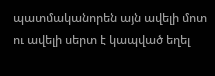պատմականորեն այն ավելի մոտ ու ավելի սերտ է կապված եղել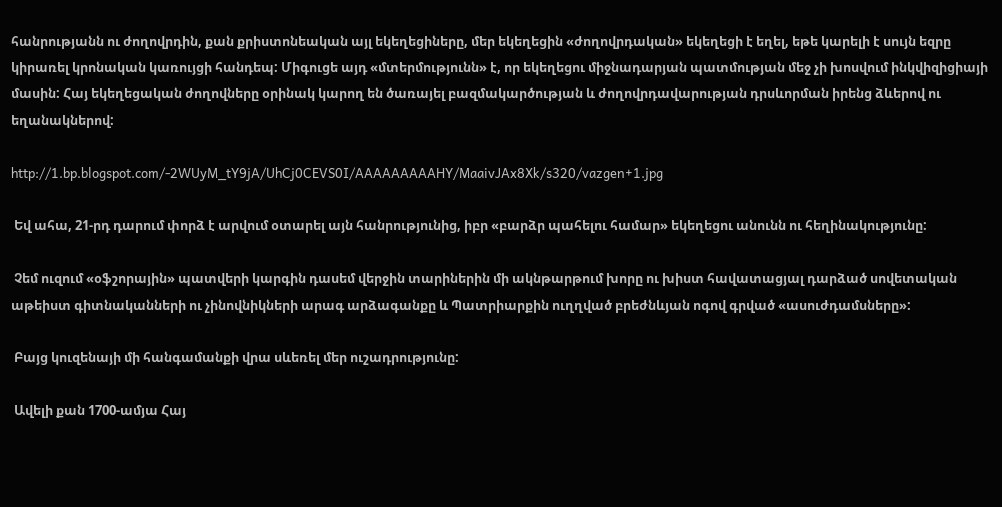հանրությանն ու ժողովրդին, քան քրիստոնեական այլ եկեղեցիները, մեր եկեղեցին «ժողովրդական» եկեղեցի է եղել, եթե կարելի է սույն եզրը կիրառել կրոնական կառույցի հանդեպ: Միգուցե այդ «մտերմությունն» է, որ եկեղեցու միջնադարյան պատմության մեջ չի խոսվում ինկվիզիցիայի մասին: Հայ եկեղեցական ժողովները օրինակ կարող են ծառայել բազմակարծության և ժողովրդավարության դրսևորման իրենց ձևերով ու եղանակներով:

http://1.bp.blogspot.com/-2WUyM_tY9jA/UhCj0CEVS0I/AAAAAAAAAHY/MaaivJAx8Xk/s320/vazgen+1.jpg

 Եվ ահա, 21-րդ դարում փորձ է արվում օտարել այն հանրությունից, իբր «բարձր պահելու համար» եկեղեցու անունն ու հեղինակությունը:

 Չեմ ուզում «օֆշորային» պատվերի կարգին դասեմ վերջին տարիներին մի ակնթարթում խորը ու խիստ հավատացյալ դարձած սովետական աթեիստ գիտնականների ու չինովնիկների արագ արձագանքը և Պատրիարքին ուղղված բրեժնևյան ոգով գրված «ասուժդամսները»:

 Բայց կուզենայի մի հանգամանքի վրա սևեռել մեր ուշադրությունը:

 Ավելի քան 1700-ամյա Հայ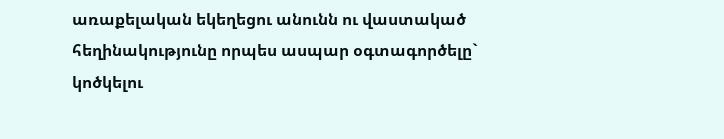առաքելական եկեղեցու անունն ու վաստակած հեղինակությունը որպես ասպար օգտագործելը` կոծկելու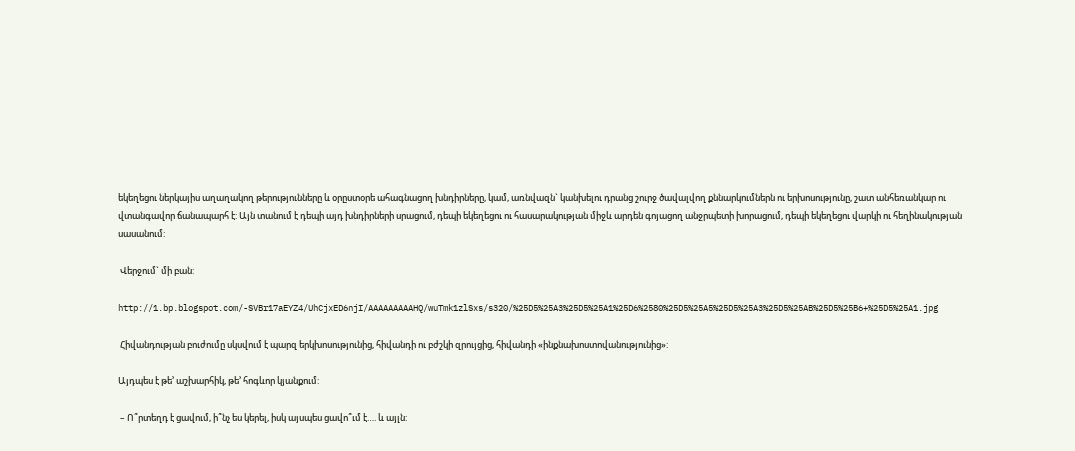եկեղեցու ներկայիս աղաղակող թերությունները և օրըստօրե ահագնացող խնդիրները, կամ, առնվազն` կանխելու դրանց շուրջ ծավալվող քննարկումներն ու երխոսությունը, շատ անհեռանկար ու վտանգավոր ճանապարհ է: Այն տանում է դեպի այդ խնդիրների սրացում, դեպի եկեղեցու ու հասարակության միջև արդեն գոյացող անջրպետի խորացում, դեպի եկեղեցու վարկի ու հեղինակության սասանում:

 Վերջում` մի բան:

http://1.bp.blogspot.com/-SVBr17aEYZ4/UhCjxED6njI/AAAAAAAAAHQ/wuTmk1zlSxs/s320/%25D5%25A3%25D5%25A1%25D6%2580%25D5%25A5%25D5%25A3%25D5%25AB%25D5%25B6+%25D5%25A1.jpg

 Հիվանդության բուժումը սկսվում է պարզ երկխոսությունից, հիվանդի ու բժշկի զրույցից, հիվանդի «ինքնախոստովանությունից»:

Այդպես է թե՚ աշխարհիկ, թե՚ հոգևոր կյանքում:

 – Ո՞րտեղդ է ցավում, ի՞նչ ես կերել, իսկ այսպես ցավո՞ւմ է…. և այլն: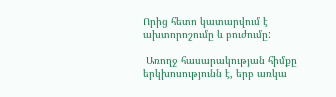Որից հետո կատարվում է ախտորոշումը և բուժումը:

 Առողջ հասարակության հիմքը երկխոսությունն է, երբ առկա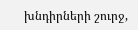խնդիրների շուրջ,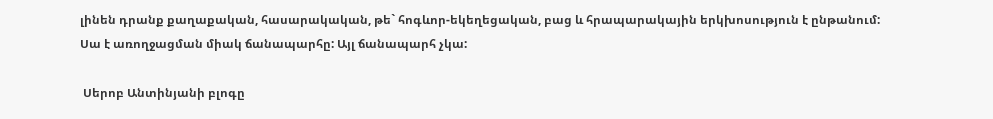լինեն դրանք քաղաքական, հասարակական, թե` հոգևոր-եկեղեցական, բաց և հրապարակային երկխոսություն է ընթանում: Սա է առողջացման միակ ճանապարհը: Այլ ճանապարհ չկա:

 Սերոբ Անտինյանի բլոգը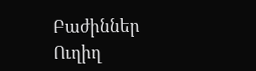Բաժիններ
Ուղիղ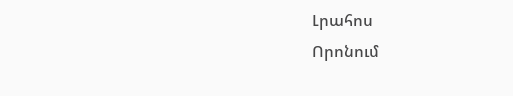Լրահոս
Որոնում